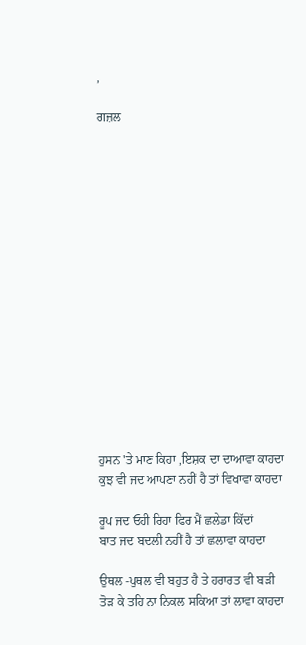,

ਗਜ਼ਲ
















ਹੁਸਨ 'ਤੇ ਮਾਣ ਕਿਹਾ ,ਇਸ਼ਕ ਦਾ ਦਾਆਵਾ ਕਾਹਦਾ
ਕੁਝ ਵੀ ਜਦ ਆਪਣਾ ਨਹੀਂ ਹੈ ਤਾਂ ਵਿਖਾਵਾ ਕਾਹਦਾ

ਰੂਪ ਜਦ ਓਹੀ ਰਿਹਾ ਫਿਰ ਮੈਂ ਛਲੇਡਾ ਕਿੱਦਾਂ
ਬਾਤ ਜਦ ਬਦਲੀ ਨਹੀਂ ਹੈ ਤਾਂ ਛਲਾਵਾ ਕਾਹਦਾ

ਉਥਲ -ਪੁਥਲ ਵੀ ਬਹੁਤ ਹੈ ਤੇ ਹਰਾਰਤ ਵੀ ਬੜੀ
ਤੋੜ ਕੇ ਤਹਿ ਨਾ ਨਿਕਲ ਸਕਿਆ ਤਾਂ ਲਾਵਾ ਕਾਹਦਾ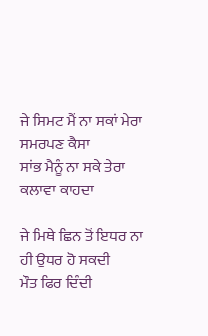ਜੇ ਸਿਮਟ ਮੈਂ ਨਾ ਸਕਾਂ ਮੇਰਾ ਸਮਰਪਣ ਕੈਸਾ
ਸਾਂਭ ਮੈਨੂੰ ਨਾ ਸਕੇ ਤੇਰਾ ਕਲਾਵਾ ਕਾਹਦਾ

ਜੇ ਮਿਥੇ ਛਿਨ ਤੋਂ ਇਧਰ ਨਾ ਹੀ ਉਧਰ ਹੋ ਸਕਦੀ
ਮੌਤ ਫਿਰ ਦਿੰਦੀ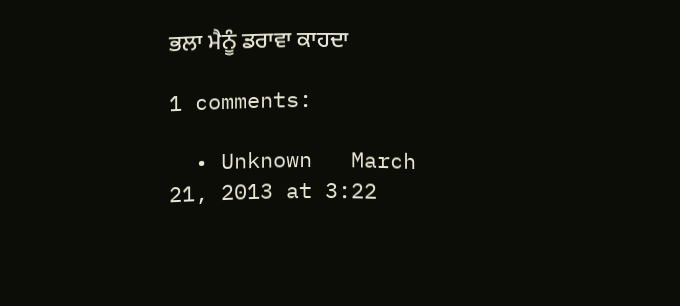ਭਲਾ ਮੈਨੂੰ ਡਰਾਵਾ ਕਾਹਦਾ

1 comments:

  • Unknown   March 21, 2013 at 3:22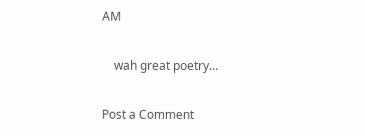AM

    wah great poetry...

Post a Comment